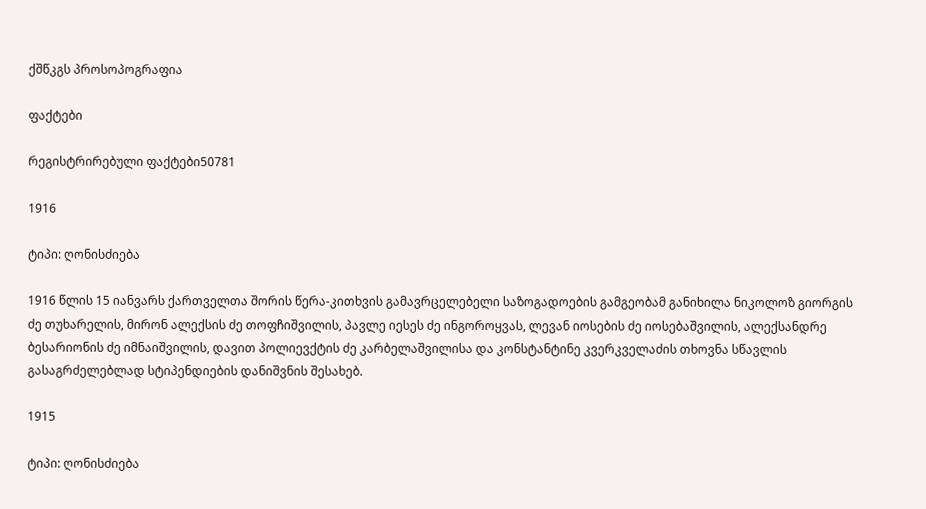ქშწკგს პროსოპოგრაფია

ფაქტები

რეგისტრირებული ფაქტები50781

1916

ტიპი: ღონისძიება

1916 წლის 15 იანვარს ქართველთა შორის წერა-კითხვის გამავრცელებელი საზოგადოების გამგეობამ განიხილა ნიკოლოზ გიორგის ძე თუხარელის, მირონ ალექსის ძე თოფჩიშვილის, პავლე იესეს ძე ინგოროყვას, ლევან იოსების ძე იოსებაშვილის, ალექსანდრე ბესარიონის ძე იმნაიშვილის, დავით პოლიევქტის ძე კარბელაშვილისა და კონსტანტინე კვერკველაძის თხოვნა სწავლის გასაგრძელებლად სტიპენდიების დანიშვნის შესახებ.

1915

ტიპი: ღონისძიება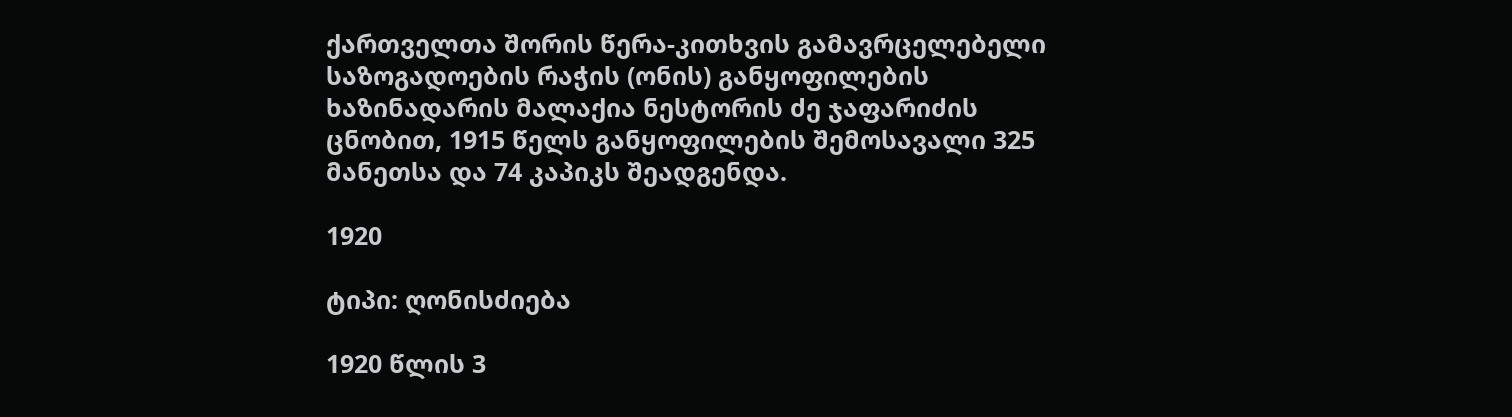ქართველთა შორის წერა-კითხვის გამავრცელებელი საზოგადოების რაჭის (ონის) განყოფილების ხაზინადარის მალაქია ნესტორის ძე ჯაფარიძის ცნობით, 1915 წელს განყოფილების შემოსავალი 325 მანეთსა და 74 კაპიკს შეადგენდა.

1920

ტიპი: ღონისძიება

1920 წლის 3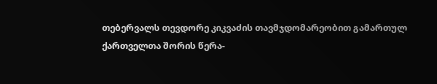თებერვალს თევდორე კიკვაძის თავმჯდომარეობით გამართულ ქართველთა შორის წერა-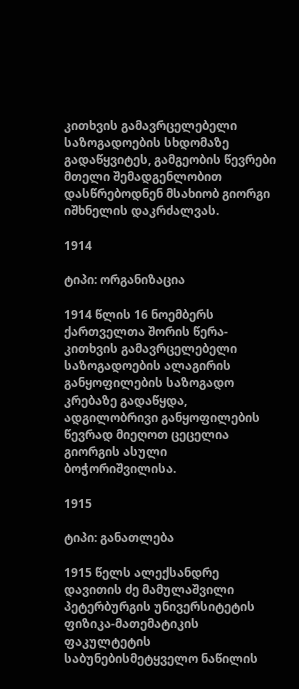კითხვის გამავრცელებელი საზოგადოების სხდომაზე გადაწყვიტეს, გამგეობის წევრები მთელი შემადგენლობით დასწრებოდნენ მსახიობ გიორგი იშხნელის დაკრძალვას.

1914

ტიპი: ორგანიზაცია

1914 წლის 16 ნოემბერს ქართველთა შორის წერა-კითხვის გამავრცელებელი საზოგადოების ალაგირის განყოფილების საზოგადო კრებაზე გადაწყდა, ადგილობრივი განყოფილების წევრად მიეღოთ ცეცელია გიორგის ასული ბოჭორიშვილისა.

1915

ტიპი: განათლება

1915 წელს ალექსანდრე დავითის ძე მამულაშვილი პეტერბურგის უნივერსიტეტის ფიზიკა-მათემატიკის ფაკულტეტის საბუნებისმეტყველო ნაწილის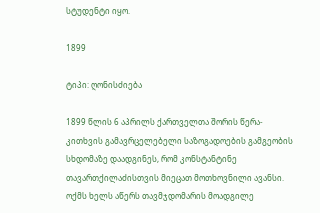სტუდენტი იყო.

1899

ტიპი: ღონისძიება

1899 წლის 6 აპრილს ქართველთა შორის წერა-კითხვის გამავრცელებელი საზოგადოების გამგეობის სხდომაზე დაადგინეს, რომ კონსტანტინე თავართქილაძისთვის მიეცათ მოთხოვნილი ავანსი. ოქმს ხელს აწერს თავმჯდომარის მოადგილე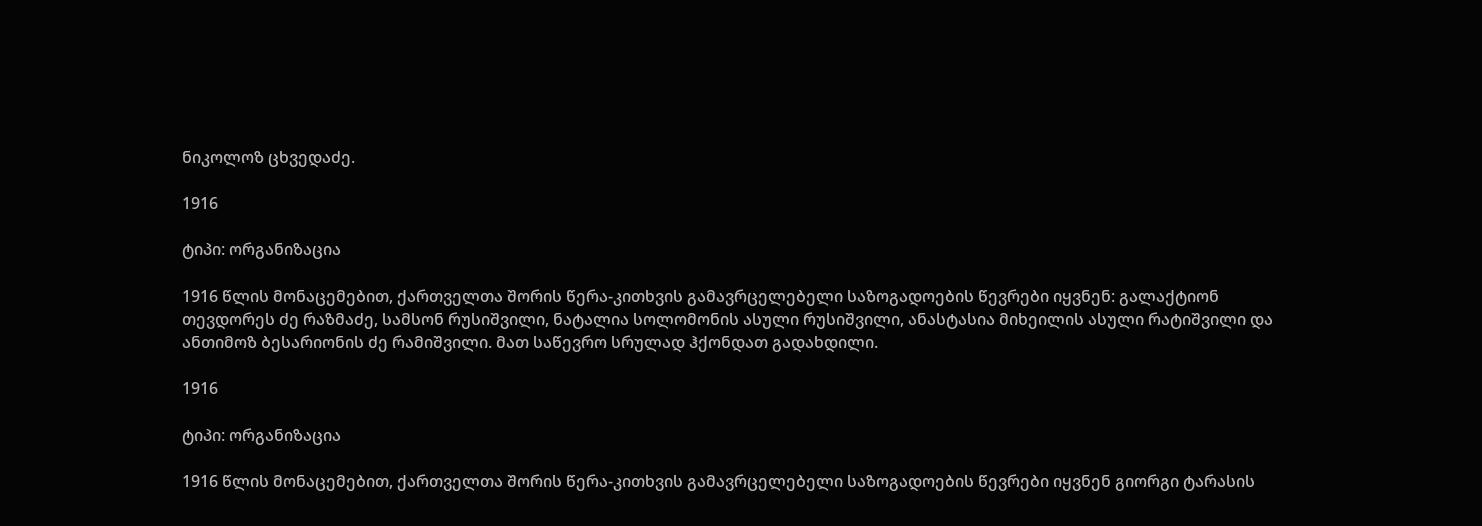ნიკოლოზ ცხვედაძე.

1916

ტიპი: ორგანიზაცია

1916 წლის მონაცემებით, ქართველთა შორის წერა-კითხვის გამავრცელებელი საზოგადოების წევრები იყვნენ: გალაქტიონ თევდორეს ძე რაზმაძე, სამსონ რუსიშვილი, ნატალია სოლომონის ასული რუსიშვილი, ანასტასია მიხეილის ასული რატიშვილი და ანთიმოზ ბესარიონის ძე რამიშვილი. მათ საწევრო სრულად ჰქონდათ გადახდილი.

1916

ტიპი: ორგანიზაცია

1916 წლის მონაცემებით, ქართველთა შორის წერა-კითხვის გამავრცელებელი საზოგადოების წევრები იყვნენ გიორგი ტარასის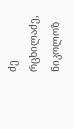ძე რცხილაძე, ნიკოლოზ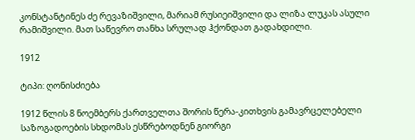კონსტანტინეს ძე რევაზიშვილი, მარიამ რუსიეიშვილი და ლიზა ლუკას ასული რამიშვილი. მათ საწევრო თანხა სრულად ჰქონდათ გადახდილი.

1912

ტიპი: ღონისძიება

1912 წლის 8 ნოემბერს ქართველთა შორის წერა-კითხვის გამავრცელებელი საზოგადოების სხდომას ესწრებოდნენ გიორგი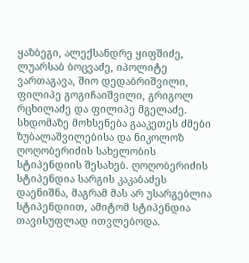ყაზბეგი, ალექსანდრე ყიფშიძე, ლუარსაბ ბოცვაძე, იპოლიტე ვართაგავა, შიო დედაბრიშვილი, ფილიპე გოგიჩაიშვილი, გრიგოლ რცხილაძე და ფილიპე მგელაძე. სხდომაზე მოხსენება გააკეთეს ძმები ზუბალაშვილებისა და ნიკოლოზ ღოღობერიძის სახელობის სტიპენდიის შესახებ. ღოღობერიძის სტიპენდია სარგის კაკაბაძეს დაენიშნა, მაგრამ მას არ უსარგებლია სტიპენდიით, ამიტომ სტიპენდია თავისუფლად ითვლებოდა.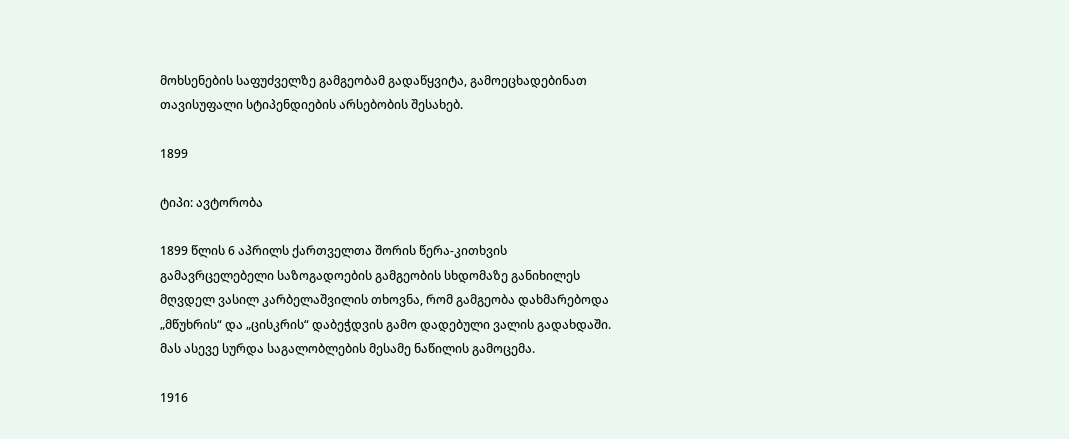მოხსენების საფუძველზე გამგეობამ გადაწყვიტა, გამოეცხადებინათ თავისუფალი სტიპენდიების არსებობის შესახებ.

1899

ტიპი: ავტორობა

1899 წლის 6 აპრილს ქართველთა შორის წერა-კითხვის გამავრცელებელი საზოგადოების გამგეობის სხდომაზე განიხილეს მღვდელ ვასილ კარბელაშვილის თხოვნა, რომ გამგეობა დახმარებოდა „მწუხრის“ და „ცისკრის“ დაბეჭდვის გამო დადებული ვალის გადახდაში. მას ასევე სურდა საგალობლების მესამე ნაწილის გამოცემა.

1916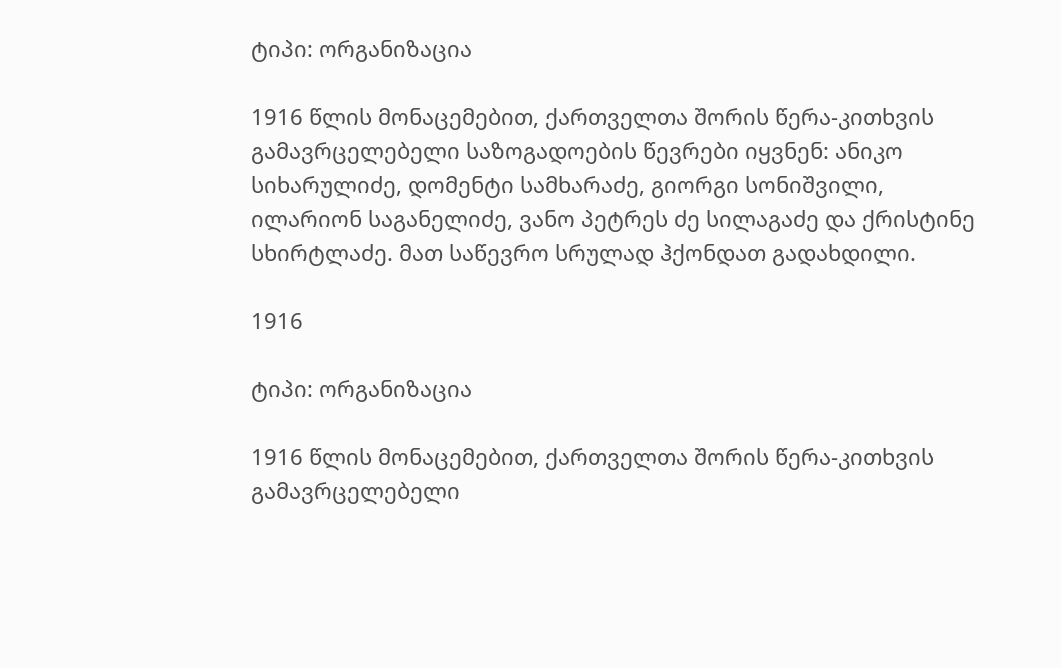ტიპი: ორგანიზაცია

1916 წლის მონაცემებით, ქართველთა შორის წერა-კითხვის გამავრცელებელი საზოგადოების წევრები იყვნენ: ანიკო სიხარულიძე, დომენტი სამხარაძე, გიორგი სონიშვილი, ილარიონ საგანელიძე, ვანო პეტრეს ძე სილაგაძე და ქრისტინე სხირტლაძე. მათ საწევრო სრულად ჰქონდათ გადახდილი.

1916

ტიპი: ორგანიზაცია

1916 წლის მონაცემებით, ქართველთა შორის წერა-კითხვის გამავრცელებელი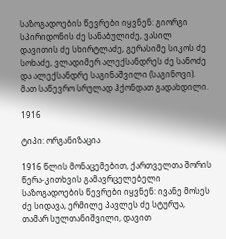საზოგადოების წევრები იყვნენ: გიორგი სპირიდონის ძე სანაბულიძე, ვასილ დავითის ძე სხირტლაძე, გერასიმე სიკოს ძე სოხაძე, ვლადიმერ ალექსანდრეს ძე სანოძე და ალექსანდრე საგინაშვილი (საგინოვი). მათ საწევრო სრულად ჰქონდათ გადახდილი.

1916

ტიპი: ორგანიზაცია

1916 წლის მონაცემებით, ქართველთა შორის წერა-კითხვის გამავრცელებელი საზოგადოების წევრები იყვნენ: ივანე მოსეს ძე სიდავა, ერმილე პავლეს ძე სტურუა, თამარ სულთანიშვილი, დავით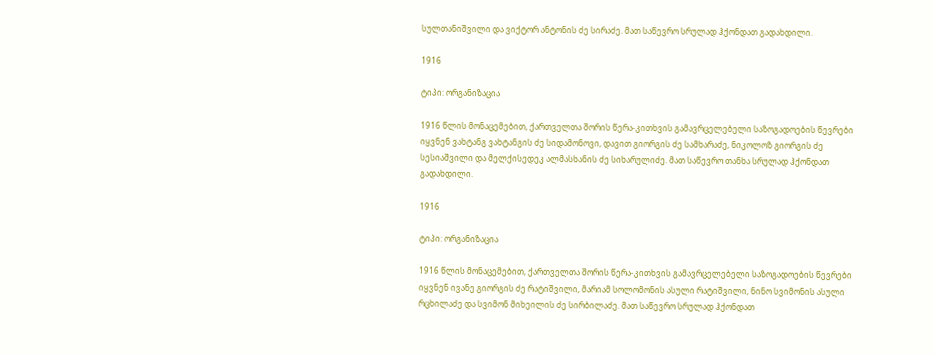სულთანიშვილი და ვიქტორ ანტონის ძე სირაძე. მათ საწევრო სრულად ჰქონდათ გადახდილი.

1916

ტიპი: ორგანიზაცია

1916 წლის მონაცემებით, ქართველთა შორის წერა-კითხვის გამავრცელებელი საზოგადოების წევრები იყვნენ ვახტანგ ვახტანგის ძე სიდამონოვი, დავით გიორგის ძე სამხარაძე, ნიკოლოზ გიორგის ძე სესიაშვილი და მელქისედეკ ალმასხანის ძე სიხარულიძე. მათ საწევრო თანხა სრულად ჰქონდათ გადახდილი.

1916

ტიპი: ორგანიზაცია

1916 წლის მონაცემებით, ქართველთა შორის წერა-კითხვის გამავრცელებელი საზოგადოების წევრები იყვნენ ივანე გიორგის ძე რატიშვილი, მარიამ სოლომონის ასული რატიშვილი, ნინო სვიმონის ასული რცხილაძე და სვიმონ მიხეილის ძე სირბილაძე. მათ საწევრო სრულად ჰქონდათ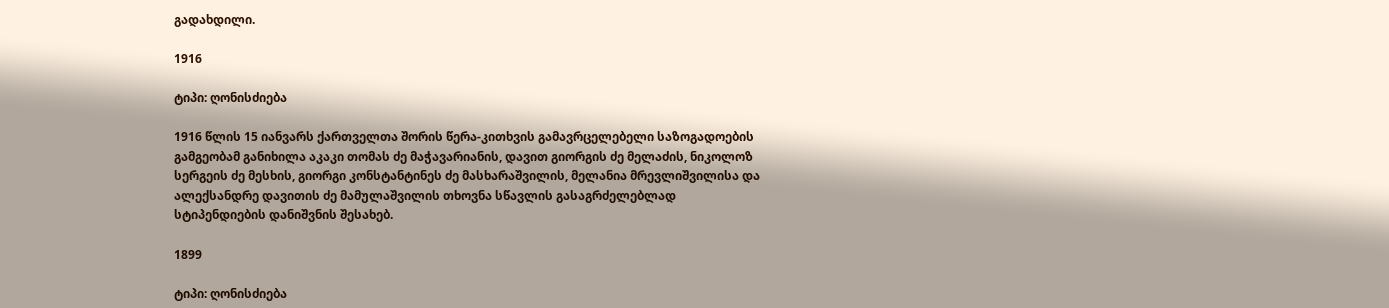გადახდილი.

1916

ტიპი: ღონისძიება

1916 წლის 15 იანვარს ქართველთა შორის წერა-კითხვის გამავრცელებელი საზოგადოების გამგეობამ განიხილა აკაკი თომას ძე მაჭავარიანის, დავით გიორგის ძე მელაძის, ნიკოლოზ სერგეის ძე მესხის, გიორგი კონსტანტინეს ძე მასხარაშვილის, მელანია მრევლიშვილისა და ალექსანდრე დავითის ძე მამულაშვილის თხოვნა სწავლის გასაგრძელებლად სტიპენდიების დანიშვნის შესახებ.

1899

ტიპი: ღონისძიება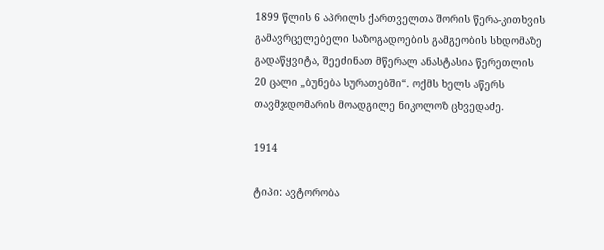1899 წლის 6 აპრილს ქართველთა შორის წერა-კითხვის გამავრცელებელი საზოგადოების გამგეობის სხდომაზე გადაწყვიტა, შეეძინათ მწერალ ანასტასია წერეთლის 20 ცალი „ბუნება სურათებში“. ოქმს ხელს აწერს თავმჯდომარის მოადგილე ნიკოლოზ ცხვედაძე.

1914

ტიპი: ავტორობა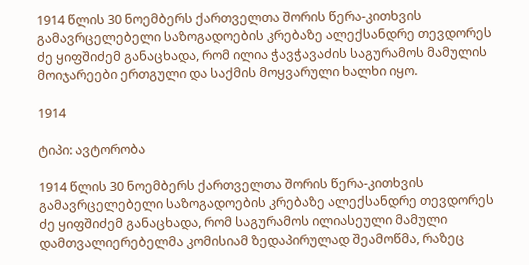1914 წლის 30 ნოემბერს ქართველთა შორის წერა-კითხვის გამავრცელებელი საზოგადოების კრებაზე ალექსანდრე თევდორეს ძე ყიფშიძემ განაცხადა, რომ ილია ჭავჭავაძის საგურამოს მამულის მოიჯარეები ერთგული და საქმის მოყვარული ხალხი იყო.

1914

ტიპი: ავტორობა

1914 წლის 30 ნოემბერს ქართველთა შორის წერა-კითხვის გამავრცელებელი საზოგადოების კრებაზე ალექსანდრე თევდორეს ძე ყიფშიძემ განაცხადა, რომ საგურამოს ილიასეული მამული დამთვალიერებელმა კომისიამ ზედაპირულად შეამოწმა, რაზეც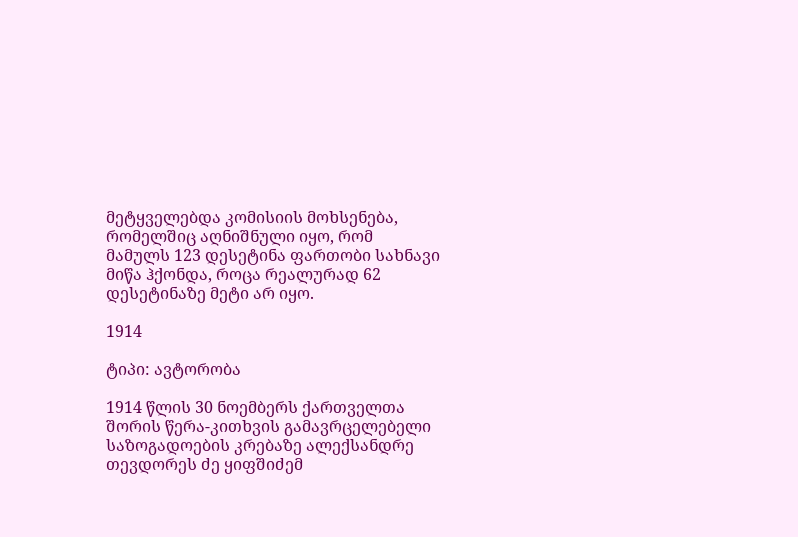მეტყველებდა კომისიის მოხსენება, რომელშიც აღნიშნული იყო, რომ მამულს 123 დესეტინა ფართობი სახნავი მიწა ჰქონდა, როცა რეალურად 62 დესეტინაზე მეტი არ იყო.

1914

ტიპი: ავტორობა

1914 წლის 30 ნოემბერს ქართველთა შორის წერა-კითხვის გამავრცელებელი საზოგადოების კრებაზე ალექსანდრე თევდორეს ძე ყიფშიძემ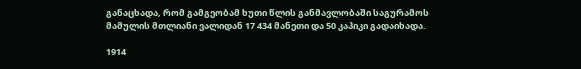განაცხადა, რომ გამგეობამ ხუთი წლის განმავლობაში საგურამოს მამულის მთლიანი ვალიდან 17 434 მანეთი და 50 კაპიკი გადაიხადა.

1914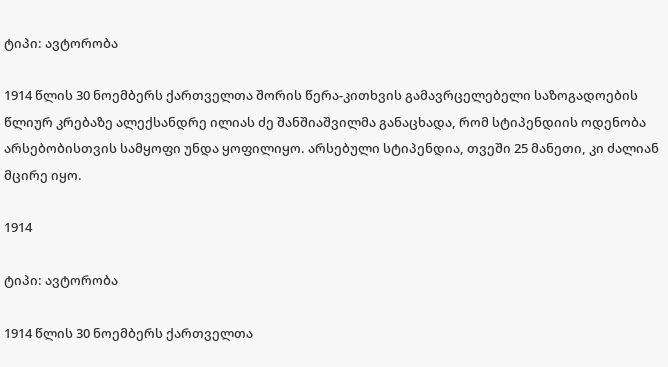ტიპი: ავტორობა

1914 წლის 30 ნოემბერს ქართველთა შორის წერა-კითხვის გამავრცელებელი საზოგადოების წლიურ კრებაზე ალექსანდრე ილიას ძე შანშიაშვილმა განაცხადა, რომ სტიპენდიის ოდენობა არსებობისთვის სამყოფი უნდა ყოფილიყო. არსებული სტიპენდია, თვეში 25 მანეთი, კი ძალიან მცირე იყო.

1914

ტიპი: ავტორობა

1914 წლის 30 ნოემბერს ქართველთა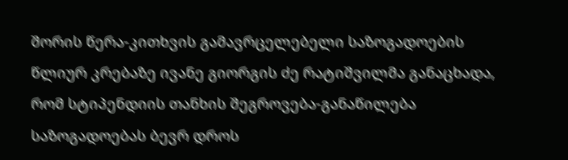შორის წერა-კითხვის გამავრცელებელი საზოგადოების წლიურ კრებაზე ივანე გიორგის ძე რატიშვილმა განაცხადა, რომ სტიპენდიის თანხის შეგროვება-განაწილება საზოგადოებას ბევრ დროს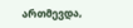ართმევდა,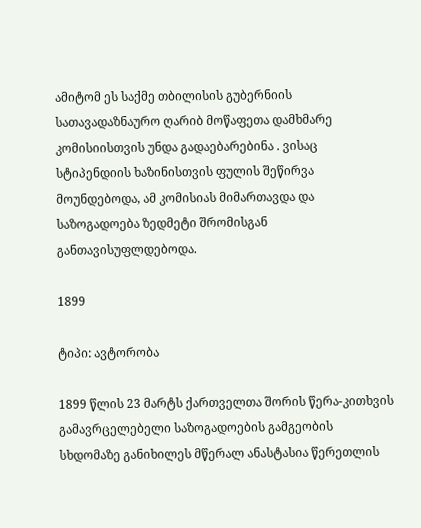ამიტომ ეს საქმე თბილისის გუბერნიის სათავადაზნაურო ღარიბ მოწაფეთა დამხმარე კომისიისთვის უნდა გადაებარებინა . ვისაც სტიპენდიის ხაზინისთვის ფულის შეწირვა მოუნდებოდა, ამ კომისიას მიმართავდა და საზოგადოება ზედმეტი შრომისგან განთავისუფლდებოდა.

1899

ტიპი: ავტორობა

1899 წლის 23 მარტს ქართველთა შორის წერა-კითხვის გამავრცელებელი საზოგადოების გამგეობის სხდომაზე განიხილეს მწერალ ანასტასია წერეთლის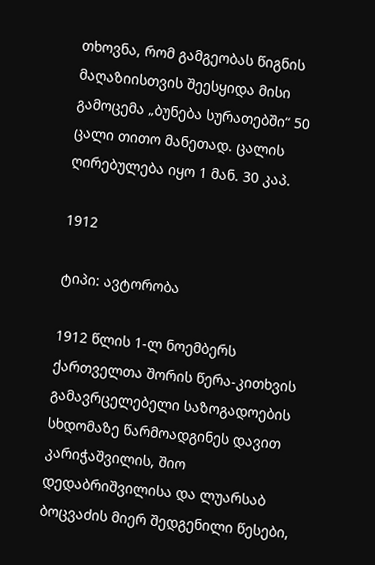თხოვნა, რომ გამგეობას წიგნის მაღაზიისთვის შეესყიდა მისი გამოცემა „ბუნება სურათებში“ 50 ცალი თითო მანეთად. ცალის ღირებულება იყო 1 მან. 30 კაპ.

1912

ტიპი: ავტორობა

1912 წლის 1-ლ ნოემბერს ქართველთა შორის წერა-კითხვის გამავრცელებელი საზოგადოების სხდომაზე წარმოადგინეს დავით კარიჭაშვილის, შიო დედაბრიშვილისა და ლუარსაბ ბოცვაძის მიერ შედგენილი წესები,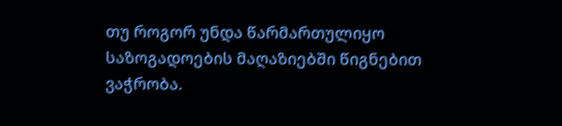თუ როგორ უნდა წარმართულიყო საზოგადოების მაღაზიებში წიგნებით ვაჭრობა.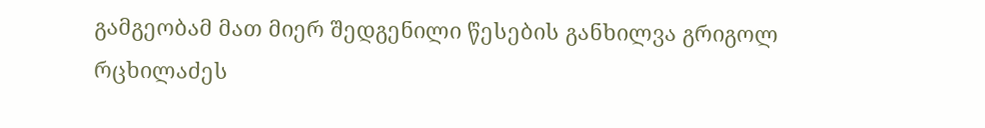გამგეობამ მათ მიერ შედგენილი წესების განხილვა გრიგოლ რცხილაძეს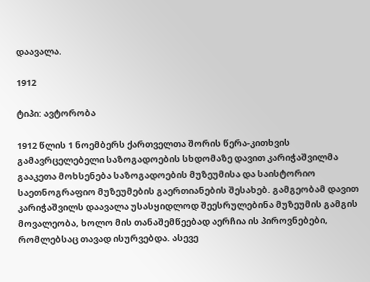დაავალა.

1912

ტიპი: ავტორობა

1912 წლის 1 ნოემბერს ქართველთა შორის წერა-კითხვის გამავრცელებელი საზოგადოების სხდომაზე დავით კარიჭაშვილმა გააკეთა მოხსენება საზოგადოების მუზეუმისა და საისტორიო საეთნოგრაფიო მუზეუმების გაერთიანების შესახებ. გამგეობამ დავით კარიჭაშვილს დაავალა უსასყიდლოდ შეესრულებინა მუზეუმის გამგის მოვალეობა, ხოლო მის თანაშემწეებად აერჩია ის პიროვნებები, რომლებსაც თავად ისურვებდა. ასევე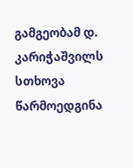გამგეობამ დ. კარიჭაშვილს სთხოვა წარმოედგინა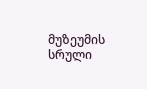მუზეუმის სრული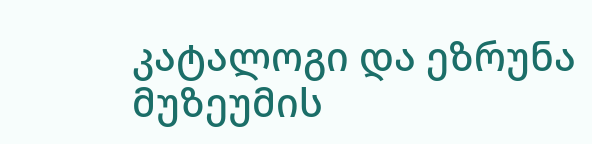კატალოგი და ეზრუნა მუზეუმის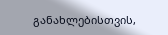განახლებისთვის,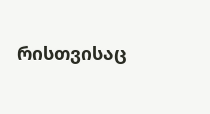რისთვისაც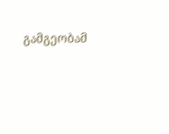გამგეობამ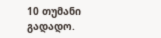10 თუმანი გადადო.